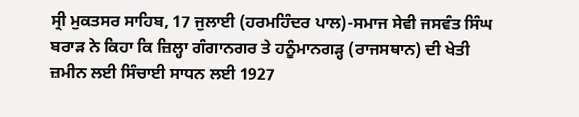ਸ੍ਰੀ ਮੁਕਤਸਰ ਸਾਹਿਬ, 17 ਜੁਲਾਈ (ਹਰਮਹਿੰਦਰ ਪਾਲ)-ਸਮਾਜ ਸੇਵੀ ਜਸਵੰਤ ਸਿੰਘ ਬਰਾੜ ਨੇ ਕਿਹਾ ਕਿ ਜ਼ਿਲ੍ਹਾ ਗੰਗਾਨਗਰ ਤੇ ਹਨੂੰਮਾਨਗੜ੍ਹ (ਰਾਜਸਥਾਨ) ਦੀ ਖੇਤੀ ਜ਼ਮੀਨ ਲਈ ਸਿੰਚਾਈ ਸਾਧਨ ਲਈ 1927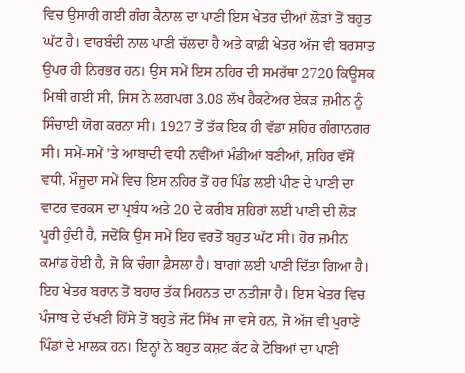ਵਿਚ ਉਸਾਰੀ ਗਈ ਗੰਗ ਕੈਨਾਲ ਦਾ ਪਾਣੀ ਇਸ ਖੇਤਰ ਦੀਆਂ ਲੋੜਾਂ ਤੋਂ ਬਹੁਤ ਘੱਟ ਹੈ। ਵਾਰਬੰਦੀ ਨਾਲ ਪਾਣੀ ਚੱਲਦਾ ਹੈ ਅਤੇ ਕਾਫ਼ੀ ਖੇਤਰ ਅੱਜ ਵੀ ਬਰਸਾਤ ਉਪਰ ਹੀ ਨਿਰਭਰ ਹਨ। ਉਸ ਸਮੇਂ ਇਸ ਨਹਿਰ ਦੀ ਸਮਰੱਥਾ 2720 ਕਿਊਸਕ ਮਿਥੀ ਗਈ ਸੀ, ਜਿਸ ਨੇ ਲਗਪਗ 3.08 ਲੱਖ ਹੈਕਟੇਅਰ ਏਕੜ ਜ਼ਮੀਨ ਨੂੰ ਸਿੰਚਾਈ ਯੋਗ ਕਰਨਾ ਸੀ। 1927 ਤੋਂ ਤੱਕ ਇਕ ਹੀ ਵੱਡਾ ਸ਼ਹਿਰ ਗੰਗਾਨਗਰ ਸੀ। ਸਮੇਂ-ਸਮੇਂ ’ਤੇ ਆਬਾਦੀ ਵਧੀ ਨਵੀਂਆਂ ਮੰਡੀਆਂ ਬਣੀਆਂ, ਸ਼ਹਿਰ ਵੱਸੋਂ ਵਧੀ, ਮੌਜੂਦਾ ਸਮੇਂ ਵਿਚ ਇਸ ਨਹਿਰ ਤੋਂ ਹਰ ਪਿੰਡ ਲਈ ਪੀਣ ਦੇ ਪਾਣੀ ਦਾ ਵਾਟਰ ਵਰਕਸ ਦਾ ਪ੍ਰਬੰਧ ਅਤੇ 20 ਦੇ ਕਰੀਬ ਸ਼ਹਿਰਾਂ ਲਈ ਪਾਣੀ ਦੀ ਲੋੜ ਪੂਰੀ ਹੁੰਦੀ ਹੈ, ਜਦੋਂਕਿ ਉਸ ਸਮੇਂ ਇਹ ਵਰਤੋਂ ਬਹੁਤ ਘੱਟ ਸੀ। ਹੋਰ ਜ਼ਮੀਨ ਕਮਾਂਡ ਹੋਈ ਹੈ, ਜੋ ਕਿ ਚੰਗਾ ਫ਼ੈਸਲਾ ਹੈ। ਬਾਗਾਂ ਲਈ ਪਾਣੀ ਦਿੱਤਾ ਗਿਆ ਹੈ। ਇਹ ਖੇਤਰ ਬਰਾਨ ਤੋਂ ਬਹਾਰ ਤੱਕ ਮਿਹਨਤ ਦਾ ਨਤੀਜਾ ਹੈ। ਇਸ ਖੇਤਰ ਵਿਚ ਪੰਜਾਬ ਦੇ ਦੱਖਣੀ ਹਿੱਸੇ ਤੋਂ ਬਹੁਤੇ ਜੱਟ ਸਿੱਖ ਜਾ ਵਸੇ ਹਨ, ਜੋ ਅੱਜ ਵੀ ਪੁਰਾਣੇ ਪਿੰਡਾਂ ਦੇ ਮਾਲਕ ਹਨ। ਇਨ੍ਹਾਂ ਨੇ ਬਹੁਤ ਕਸ਼ਟ ਕੱਟ ਕੇ ਟੋਬਿਆਂ ਦਾ ਪਾਣੀ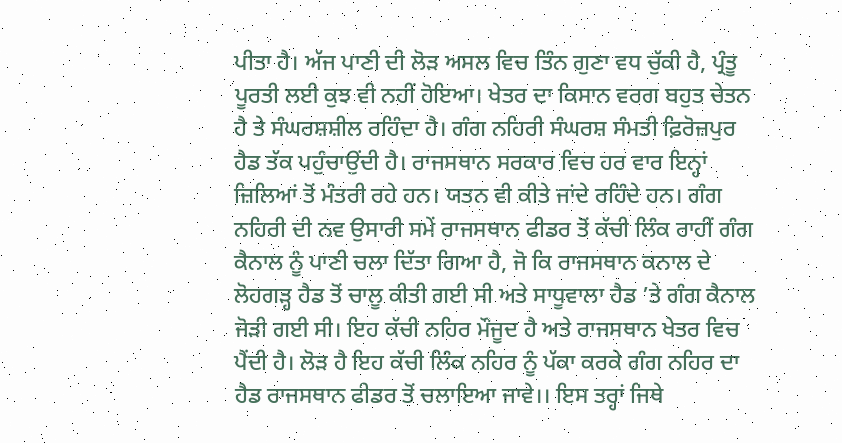ਪੀਤਾ ਹੈ। ਅੱਜ ਪਾਣੀ ਦੀ ਲੋੜ ਅਸਲ ਵਿਚ ਤਿੰਨ ਗੁਣਾ ਵਧ ਚੁੱਕੀ ਹੈ, ਪ੍ਰੰਤੂ ਪੂਰਤੀ ਲਈ ਕੁਝ ਵੀ ਨਹੀਂ ਹੋਇਆ। ਖੇਤਰ ਦਾ ਕਿਸਾਨ ਵਰਗ ਬਹੁਤ ਚੇਤਨ ਹੈ ਤੇ ਸੰਘਰਸ਼ਸ਼ੀਲ ਰਹਿੰਦਾ ਹੈ। ਗੰਗ ਨਹਿਰੀ ਸੰਘਰਸ਼ ਸੰਮਤੀ ਫ਼ਿਰੋਜ਼ਪੁਰ ਹੈਡ ਤੱਕ ਪਹੁੰਚਾਉਂਦੀ ਹੈ। ਰਾਜਸਥਾਨ ਸਰਕਾਰ ਵਿਚ ਹਰ ਵਾਰ ਇਨ੍ਹਾਂ ਜ਼ਿਲਿਆਂ ਤੋਂ ਮੰਤਰੀ ਰਹੇ ਹਨ। ਯਤਨ ਵੀ ਕੀਤੇ ਜਾਂਦੇ ਰਹਿੰਦੇ ਹਨ। ਗੰਗ ਨਹਿਰੀ ਦੀ ਨਵ ਉਸਾਰੀ ਸਮੇਂ ਰਾਜਸਥਾਨ ਫੀਡਰ ਤੋਂ ਕੱਚੀ ਲਿੰਕ ਰਾਹੀਂ ਗੰਗ ਕੈਨਾਲ ਨੂੰ ਪਾਣੀ ਚਲਾ ਦਿੱਤਾ ਗਿਆ ਹੈ, ਜੋ ਕਿ ਰਾਜਸਥਾਨ ਕਨਾਲ ਦੇ ਲੋਹਗੜ੍ਹ ਹੈਡ ਤੋਂ ਚਾਲੂ ਕੀਤੀ ਗਈ ਸੀ ਅਤੇ ਸਾਧੂਵਾਲਾ ਹੈਡ ’ਤੇ ਗੰਗ ਕੈਨਾਲ ਜੋੜੀ ਗਈ ਸੀ। ਇਹ ਕੱਚੀ ਨਹਿਰ ਮੌਜੂਦ ਹੈ ਅਤੇ ਰਾਜਸਥਾਨ ਖੇਤਰ ਵਿਚ ਪੈਂਦੀ ਹੈ। ਲੋੜ ਹੈ ਇਹ ਕੱਚੀ ਲਿੰਕ ਨਹਿਰ ਨੂੰ ਪੱਕਾ ਕਰਕੇ ਗੰਗ ਨਹਿਰ ਦਾ ਹੈਡ ਰਾਜਸਥਾਨ ਫੀਡਰ ਤੋਂ ਚਲਾਇਆ ਜਾਵੇ।। ਇਸ ਤਰ੍ਹਾਂ ਜਿਥੇ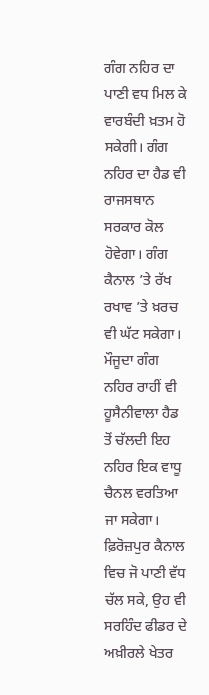ਗੰਗ ਨਹਿਰ ਦਾ ਪਾਣੀ ਵਧ ਮਿਲ ਕੇ ਵਾਰਬੰਦੀ ਖ਼ਤਮ ਹੋ ਸਕੇਗੀ। ਗੰਗ ਨਹਿਰ ਦਾ ਹੈਡ ਵੀ ਰਾਜਸਥਾਨ ਸਰਕਾਰ ਕੋਲ ਹੋਵੇਗਾ। ਗੰਗ ਕੈਨਾਲ ’ਤੇ ਰੱਖ ਰਖਾਵ ’ਤੇ ਖ਼ਰਚ ਵੀ ਘੱਟ ਸਕੇਗਾ। ਮੌਜੂਦਾ ਗੰਗ ਨਹਿਰ ਰਾਹੀਂ ਵੀ ਹੂਸੈਨੀਵਾਲਾ ਹੈਡ ਤੋਂ ਚੱਲਦੀ ਇਹ ਨਹਿਰ ਇਕ ਵਾਧੂ ਚੈਨਲ ਵਰਤਿਆ ਜਾ ਸਕੇਗਾ। ਫ਼ਿਰੋਜ਼ਪੁਰ ਕੈਨਾਲ ਵਿਚ ਜੋ ਪਾਣੀ ਵੱਧ ਚੱਲ ਸਕੇ, ਉਹ ਵੀ ਸਰਹਿੰਦ ਫੀਡਰ ਦੇ ਅਖ਼ੀਰਲੇ ਖੇਤਰ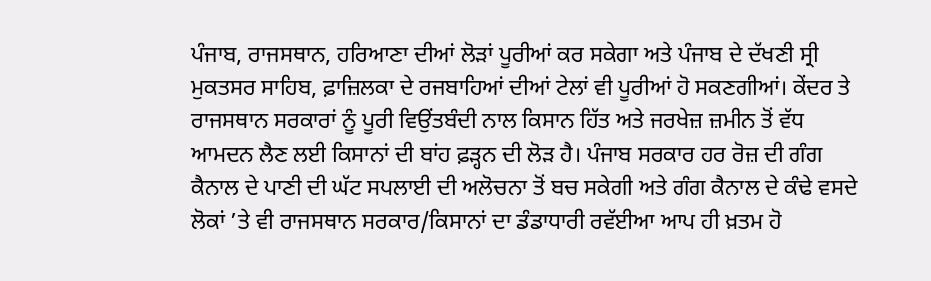ਪੰਜਾਬ, ਰਾਜਸਥਾਨ, ਹਰਿਆਣਾ ਦੀਆਂ ਲੋੜਾਂ ਪੂਰੀਆਂ ਕਰ ਸਕੇਗਾ ਅਤੇ ਪੰਜਾਬ ਦੇ ਦੱਖਣੀ ਸ੍ਰੀ ਮੁਕਤਸਰ ਸਾਹਿਬ, ਫ਼ਾਜ਼ਿਲਕਾ ਦੇ ਰਜਬਾਹਿਆਂ ਦੀਆਂ ਟੇਲਾਂ ਵੀ ਪੂਰੀਆਂ ਹੋ ਸਕਣਗੀਆਂ। ਕੇਂਦਰ ਤੇ ਰਾਜਸਥਾਨ ਸਰਕਾਰਾਂ ਨੂੰ ਪੂਰੀ ਵਿਉਂਤਬੰਦੀ ਨਾਲ ਕਿਸਾਨ ਹਿੱਤ ਅਤੇ ਜਰਖੇਜ਼ ਜ਼ਮੀਨ ਤੋਂ ਵੱਧ ਆਮਦਨ ਲੈਣ ਲਈ ਕਿਸਾਨਾਂ ਦੀ ਬਾਂਹ ਫ਼ੜ੍ਹਨ ਦੀ ਲੋੜ ਹੈ। ਪੰਜਾਬ ਸਰਕਾਰ ਹਰ ਰੋਜ਼ ਦੀ ਗੰਗ ਕੈਨਾਲ ਦੇ ਪਾਣੀ ਦੀ ਘੱਟ ਸਪਲਾਈ ਦੀ ਅਲੋਚਨਾ ਤੋਂ ਬਚ ਸਕੇਗੀ ਅਤੇ ਗੰਗ ਕੈਨਾਲ ਦੇ ਕੰਢੇ ਵਸਦੇ ਲੋਕਾਂ ’ਤੇ ਵੀ ਰਾਜਸਥਾਨ ਸਰਕਾਰ/ਕਿਸਾਨਾਂ ਦਾ ਡੰਡਾਧਾਰੀ ਰਵੱਈਆ ਆਪ ਹੀ ਖ਼ਤਮ ਹੋ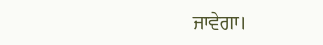ਜਾਵੇਗਾ।